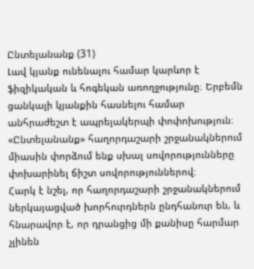Ընտելանանք (31)
Լավ կյանք ունենալու համար կարևոր է ֆիզիկական և հոգեկան առողջությունը։ Երբեմն ցանկալի կյանքին հասնելու համար անհրաժեշտ է ապրելակերպի փոփոխություն։ «Ընտելանանք» հաղորդաշարի շրջանակներում միասին փորձում ենք սխալ սովորությունները փոխարինել ճիշտ սովորություններով։
Հարկ է նշել, որ հաղորդաշարի շրջանակներում ներկայացված խորհուրդներն ընդհանուր են, և հնարավոր է, որ դրանցից մի քանիսը հարմար չլինեն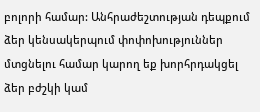բոլորի համար: Անհրաժեշտության դեպքում ձեր կենսակերպում փոփոխություններ մտցնելու համար կարող եք խորհրդակցել ձեր բժշկի կամ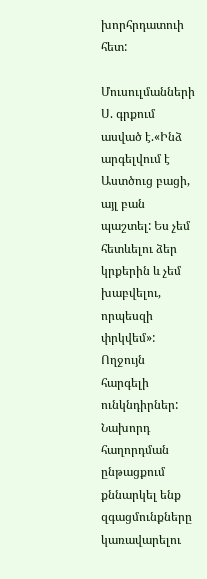խորհրդատուի հետ:

Մուսուլմանների Ս. գրքում ասված է.«Ինձ արգելվում է Աստծուց բացի, այլ բան պաշտել: Ես չեմ հետևելու ձեր կրքերին և չեմ խաբվելու, որպեսզի փրկվեմ»:
Ողջույն հարգելի ունկնդիրներ: Նախորդ հաղորդման ընթացքում քննարկել ենք զգացմունքները կառավարելու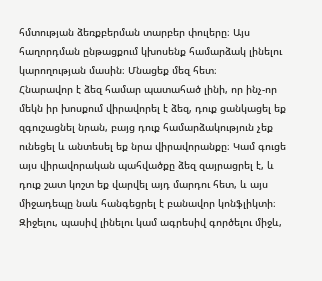հմտության ձեռքբերման տարբեր փուլերը։ Այս հաղորդման ընթացքում կխոսենք համարձակ լինելու կարողության մասին։ Մնացեք մեզ հետ։
Հնարավոր է ձեզ համար պատահած լինի, որ ինչ-որ մեկն իր խոսքում վիրավորել է ձեզ, դուք ցանկացել եք զգուշացնել նրան, բայց դուք համարձակություն չեք ունեցել և անտեսել եք նրա վիրավորանքը։ Կամ գուցե այս վիրավորական պահվածքը ձեզ զայրացրել է, և դուք շատ կոշտ եք վարվել այդ մարդու հետ, և այս միջադեպը նաև հանգեցրել է բանավոր կոնֆլիկտի։ Զիջելու, պասիվ լինելու կամ ագրեսիվ գործելու միջև,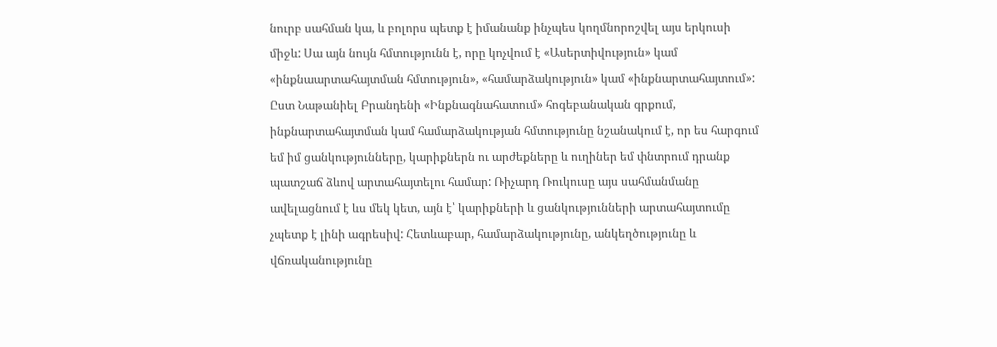նուրբ սահման կա, և բոլորս պետք է իմանանք ինչպես կողմնորոշվել այս երկուսի միջև: Սա այն նույն հմտությունն է, որը կոչվում է «Ասերտիվություն» կամ «ինքնաարտահայտման հմտություն», «համարձակություն» կամ «ինքնարտահայտում»:
Ըստ Նաթանիել Բրանդենի «Ինքնագնահատում» հոգեբանական գրքում, ինքնարտահայտման կամ համարձակության հմտությունը նշանակում է, որ ես հարգում եմ իմ ցանկությունները, կարիքներն ու արժեքները և ուղիներ եմ փնտրում դրանք պատշաճ ձևով արտահայտելու համար: Ռիչարդ Ռուկուսը այս սահմանմանը ավելացնում է ևս մեկ կետ, այն է՝ կարիքների և ցանկությունների արտահայտումը չպետք է լինի ագրեսիվ: Հետևաբար, համարձակությունը, անկեղծությունը և վճռականությունը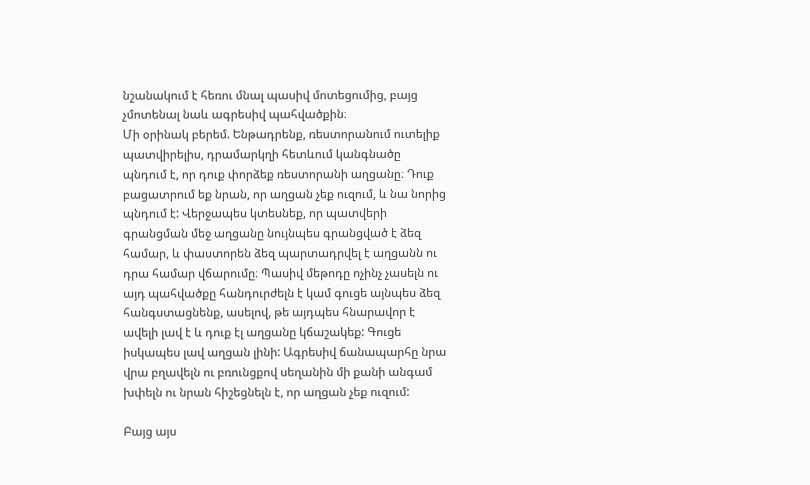նշանակում է հեռու մնալ պասիվ մոտեցումից, բայց չմոտենալ նաև ագրեսիվ պահվածքին։
Մի օրինակ բերեմ. Ենթադրենք, ռեստորանում ուտելիք պատվիրելիս, դրամարկղի հետևում կանգնածը պնդում է, որ դուք փորձեք ռեստորանի աղցանը։ Դուք բացատրում եք նրան, որ աղցան չեք ուզում, և նա նորից պնդում է: Վերջապես կտեսնեք, որ պատվերի գրանցման մեջ աղցանը նույնպես գրանցված է ձեզ համար, և փաստորեն ձեզ պարտադրվել է աղցանն ու դրա համար վճարումը։ Պասիվ մեթոդը ոչինչ չասելն ու այդ պահվածքը հանդուրժելն է կամ գուցե այնպես ձեզ հանգստացնենք, ասելով, թե այդպես հնարավոր է ավելի լավ է և դուք էլ աղցանը կճաշակեք: Գուցե իսկապես լավ աղցան լինի: Ագրեսիվ ճանապարհը նրա վրա բղավելն ու բռունցքով սեղանին մի քանի անգամ խփելն ու նրան հիշեցնելն է, որ աղցան չեք ուզում:

Բայց այս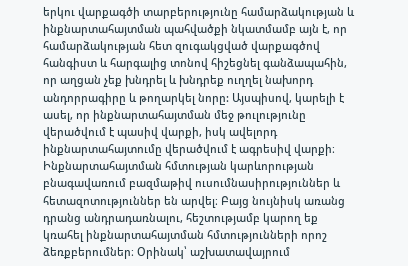երկու վարքագծի տարբերությունը համարձակության և ինքնարտահայտման պահվածքի նկատմամբ այն է, որ համարձակության հետ զուգակցված վարքագծով հանգիստ և հարգալից տոնով հիշեցնել գանձապահին, որ աղցան չեք խնդրել և խնդրեք ուղղել նախորդ անդորրագիրը և թողարկել նորը: Այսպիսով, կարելի է ասել, որ ինքնարտահայտման մեջ թուլությունը վերածվում է պասիվ վարքի, իսկ ավելորդ ինքնարտահայտումը վերածվում է ագրեսիվ վարքի։
Ինքնարտահայտման հմտության կարևորության բնագավառում բազմաթիվ ուսումնասիրություններ և հետազոտություններ են արվել։ Բայց նույնիսկ առանց դրանց անդրադառնալու, հեշտությամբ կարող եք կռահել ինքնարտահայտման հմտությունների որոշ ձեռքբերումներ։ Օրինակ՝ աշխատավայրում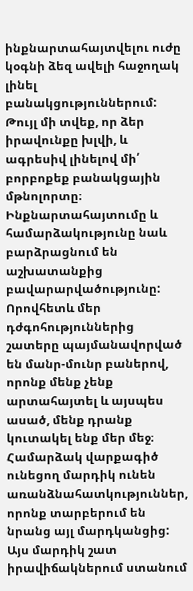ինքնարտահայտվելու ուժը կօգնի ձեզ ավելի հաջողակ լինել բանակցություններում: Թույլ մի տվեք, որ ձեր իրավունքը խլվի, և ագրեսիվ լինելով մի՛ բորբոքեք բանակցային մթնոլորտը։ Ինքնարտահայտումը և համարձակությունը նաև բարձրացնում են աշխատանքից բավարարվածությունը: Որովհետև մեր դժգոհություններից շատերը պայմանավորված են մանր-մունր բաներով, որոնք մենք չենք արտահայտել և այսպես ասած, մենք դրանք կուտակել ենք մեր մեջ։
Համարձակ վարքագիծ ունեցող մարդիկ ունեն առանձնահատկություններ, որոնք տարբերում են նրանց այլ մարդկանցից: Այս մարդիկ շատ իրավիճակներում ստանում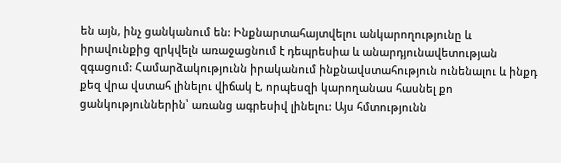են այն, ինչ ցանկանում են: Ինքնարտահայտվելու անկարողությունը և իրավունքից զրկվելն առաջացնում է դեպրեսիա և անարդյունավետության զգացում: Համարձակությունն իրականում ինքնավստահություն ունենալու և ինքդ քեզ վրա վստահ լինելու վիճակ է, որպեսզի կարողանաս հասնել քո ցանկություններին՝ առանց ագրեսիվ լինելու: Այս հմտությունն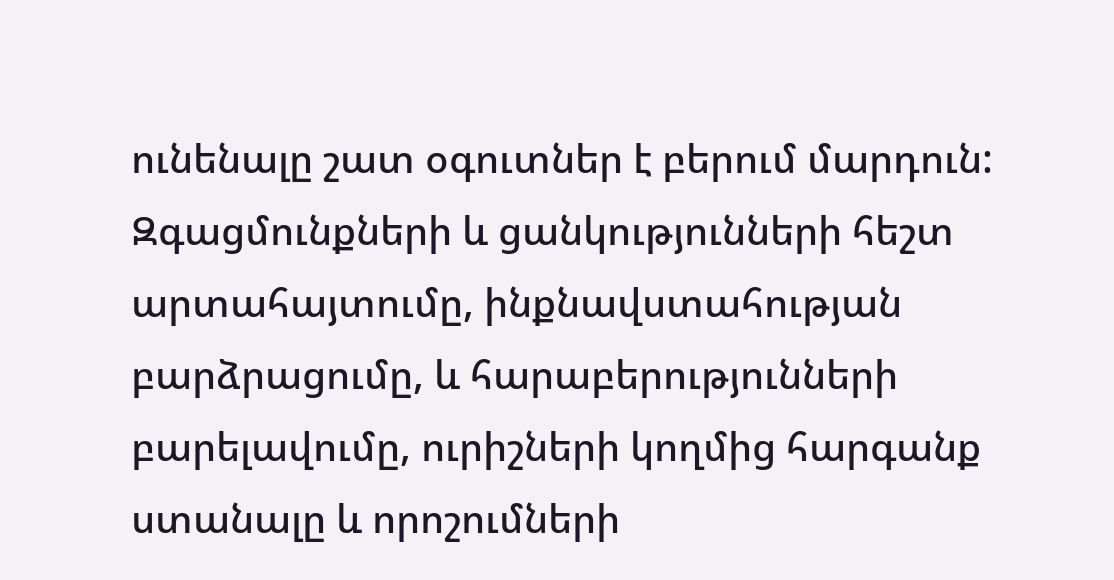ունենալը շատ օգուտներ է բերում մարդուն: Զգացմունքների և ցանկությունների հեշտ արտահայտումը, ինքնավստահության բարձրացումը, և հարաբերությունների բարելավումը, ուրիշների կողմից հարգանք ստանալը և որոշումների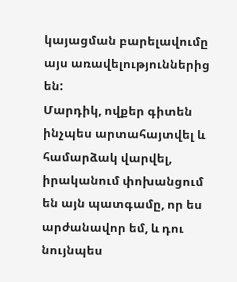կայացման բարելավումը այս առավելություններից են:
Մարդիկ, ովքեր գիտեն ինչպես արտահայտվել և համարձակ վարվել, իրականում փոխանցում են այն պատգամը, որ ես արժանավոր եմ, և դու նույնպես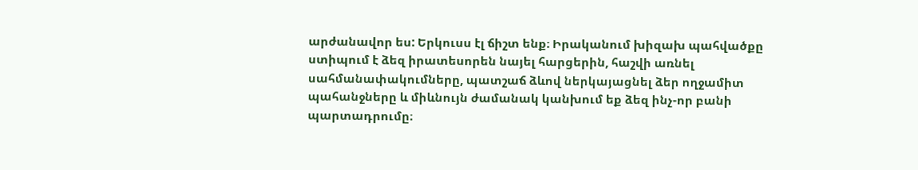արժանավոր ես: Երկուսս էլ ճիշտ ենք։ Իրականում խիզախ պահվածքը ստիպում է ձեզ իրատեսորեն նայել հարցերին, հաշվի առնել սահմանափակումները, պատշաճ ձևով ներկայացնել ձեր ողջամիտ պահանջները և միևնույն ժամանակ կանխում եք ձեզ ինչ-որ բանի պարտադրումը։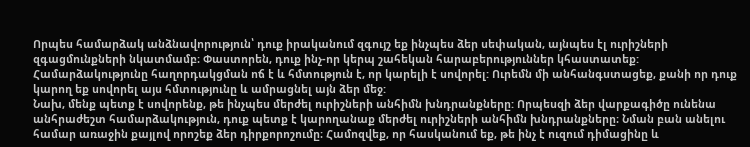Որպես համարձակ անձնավորություն՝ դուք իրականում զգույշ եք ինչպես ձեր սեփական, այնպես էլ ուրիշների զգացմունքների նկատմամբ։ Փաստորեն, դուք ինչ-որ կերպ շահեկան հարաբերություններ կհաստատեք: Համարձակությունը հաղորդակցման ոճ է և հմտություն է, որ կարելի է սովորել: Ուրեմն մի անհանգստացեք, քանի որ դուք կարող եք սովորել այս հմտությունը և ամրացնել այն ձեր մեջ:
Նախ, մենք պետք է սովորենք, թե ինչպես մերժել ուրիշների անհիմն խնդրանքները: Որպեսզի ձեր վարքագիծը ունենա անհրաժեշտ համարձակություն, դուք պետք է կարողանաք մերժել ուրիշների անհիմն խնդրանքները։ Նման բան անելու համար առաջին քայլով որոշեք ձեր դիրքորոշումը։ Համոզվեք, որ հասկանում եք, թե ինչ է ուզում դիմացինը և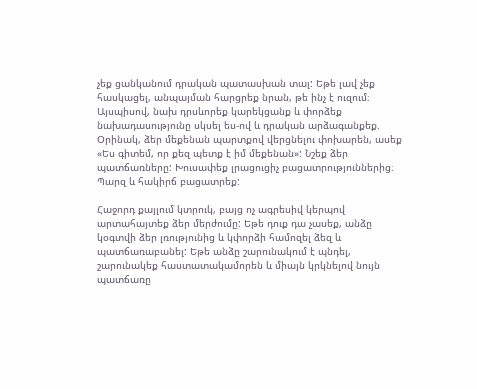չեք ցանկանում դրական պատասխան տալ: Եթե լավ չեք հասկացել, անպայման հարցրեք նրան, թե ինչ է ուզում։ Այսպիսով, նախ դրսևորեք կարեկցանք և փորձեք նախադասությունը սկսել ես-ով և դրական արձագանքեք. Օրինակ, ձեր մեքենան պարտքով վերցնելու փոխարեն, ասեք «Ես գիտեմ, որ քեզ պետք է իմ մեքենան»: Նշեք ձեր պատճառները: Խուսափեք լրացուցիչ բացատրություններից։ Պարզ և հակիրճ բացատրեք:

Հաջորդ քայլում կտրուկ, բայց ոչ ագրեսիվ կերպով արտահայտեք ձեր մերժումը: Եթե դուք դա չասեք, անձը կօգտվի ձեր լռությունից և կփորձի համոզել ձեզ և պատճառաբանել: Եթե անձը շարունակում է պնդել, շարունակեք հաստատակամորեն և միայն կրկնելով նույն պատճառը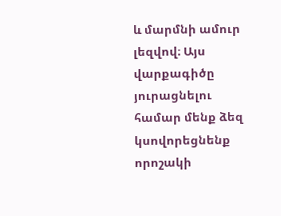և մարմնի ամուր լեզվով։ Այս վարքագիծը յուրացնելու համար մենք ձեզ կսովորեցնենք որոշակի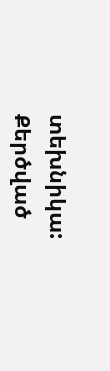տեխնիկա:
Քերծված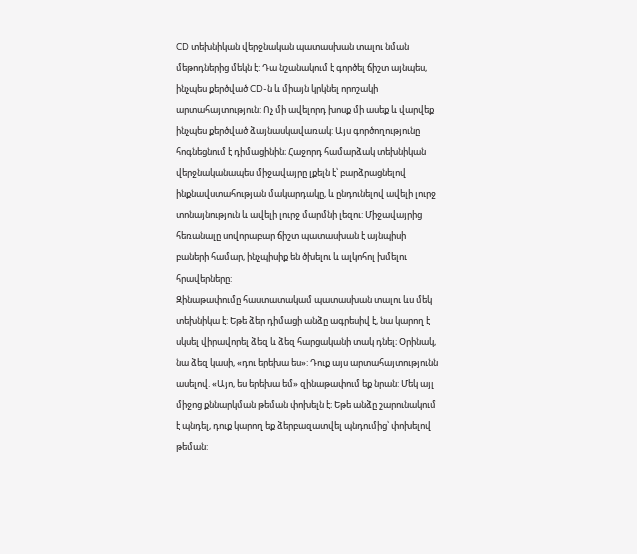CD տեխնիկան վերջնական պատասխան տալու նման մեթոդներից մեկն է: Դա նշանակում է գործել ճիշտ այնպես, ինչպես քերծված CD-ն և միայն կրկնել որոշակի արտահայտություն: Ոչ մի ավելորդ խոսք մի ասեք և վարվեք ինչպես քերծված ձայնասկավառակ: Այս գործողությունը հոգնեցնում է դիմացինին։ Հաջորդ համարձակ տեխնիկան վերջնականապես միջավայրը լքելն է՝ բարձրացնելով ինքնավստահության մակարդակը, և ընդունելով ավելի լուրջ տոնայնություն և ավելի լուրջ մարմնի լեզու: Միջավայրից հեռանալը սովորաբար ճիշտ պատասխան է այնպիսի բաների համար, ինչպիսիք են ծխելու և ալկոհոլ խմելու հրավերները:
Զինաթափումը հաստատակամ պատասխան տալու ևս մեկ տեխնիկա է: Եթե ձեր դիմացի անձը ագրեսիվ է, նա կարող է սկսել վիրավորել ձեզ և ձեզ հարցականի տակ դնել։ Օրինակ, նա ձեզ կասի, «դու երեխա ես»: Դուք այս արտահայտությունն ասելով. «Այո, ես երեխա եմ» զինաթափում եք նրան: Մեկ այլ միջոց քննարկման թեման փոխելն է։ Եթե անձը շարունակում է պնդել, դուք կարող եք ձերբազատվել պնդումից՝ փոխելով թեման: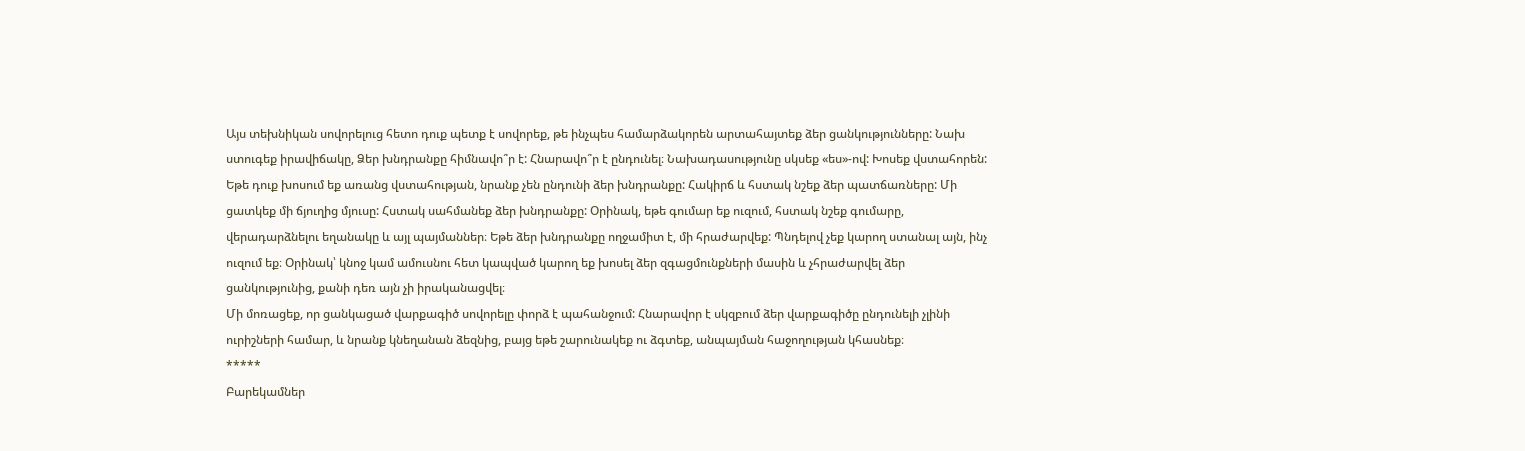Այս տեխնիկան սովորելուց հետո դուք պետք է սովորեք, թե ինչպես համարձակորեն արտահայտեք ձեր ցանկությունները: Նախ ստուգեք իրավիճակը, Ձեր խնդրանքը հիմնավո՞ր է: Հնարավո՞ր է ընդունել։ Նախադասությունը սկսեք «ես»-ով: Խոսեք վստահորեն: Եթե դուք խոսում եք առանց վստահության, նրանք չեն ընդունի ձեր խնդրանքը: Հակիրճ և հստակ նշեք ձեր պատճառները: Մի ցատկեք մի ճյուղից մյուսը: Հստակ սահմանեք ձեր խնդրանքը: Օրինակ, եթե գումար եք ուզում, հստակ նշեք գումարը, վերադարձնելու եղանակը և այլ պայմաններ։ Եթե ձեր խնդրանքը ողջամիտ է, մի հրաժարվեք: Պնդելով չեք կարող ստանալ այն, ինչ ուզում եք։ Օրինակ՝ կնոջ կամ ամուսնու հետ կապված կարող եք խոսել ձեր զգացմունքների մասին և չհրաժարվել ձեր ցանկությունից, քանի դեռ այն չի իրականացվել։
Մի մոռացեք, որ ցանկացած վարքագիծ սովորելը փորձ է պահանջում: Հնարավոր է սկզբում ձեր վարքագիծը ընդունելի չլինի ուրիշների համար, և նրանք կնեղանան ձեզնից, բայց եթե շարունակեք ու ձգտեք, անպայման հաջողության կհասնեք։
*****
Բարեկամներ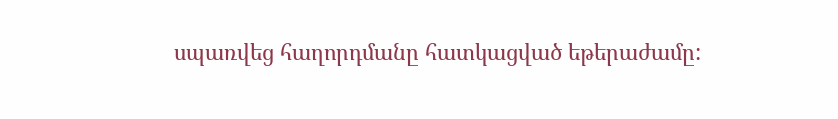սպառվեց հաղորդմանը հատկացված եթերաժամը: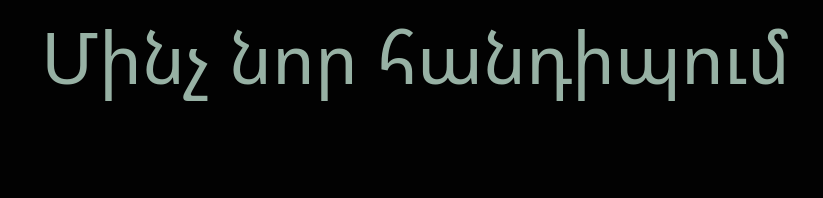Մինչ նոր հանդիպում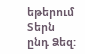եթերում Տերն ընդ Ձեզ: